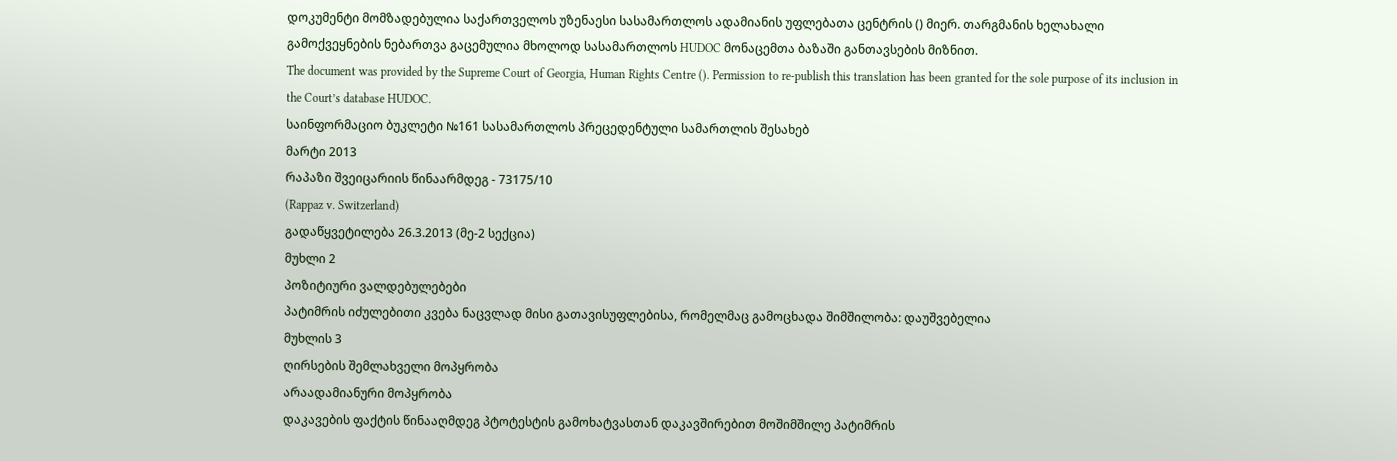დოკუმენტი მომზადებულია საქართველოს უზენაესი სასამართლოს ადამიანის უფლებათა ცენტრის () მიერ. თარგმანის ხელახალი გამოქვეყნების ნებართვა გაცემულია მხოლოდ სასამართლოს HUDOC მონაცემთა ბაზაში განთავსების მიზნით.
The document was provided by the Supreme Court of Georgia, Human Rights Centre (). Permission to re-publish this translation has been granted for the sole purpose of its inclusion in the Court’s database HUDOC.
საინფორმაციო ბუკლეტი №161 სასამართლოს პრეცედენტული სამართლის შესახებ
მარტი 2013
რაპაზი შვეიცარიის წინაარმდეგ - 73175/10
(Rappaz v. Switzerland)
გადაწყვეტილება 26.3.2013 (მე-2 სექცია)
მუხლი 2
პოზიტიური ვალდებულებები
პატიმრის იძულებითი კვება ნაცვლად მისი გათავისუფლებისა, რომელმაც გამოცხადა შიმშილობა: დაუშვებელია
მუხლის 3
ღირსების შემლახველი მოპყრობა
არაადამიანური მოპყრობა
დაკავების ფაქტის წინააღმდეგ პტოტესტის გამოხატვასთან დაკავშირებით მოშიმშილე პატიმრის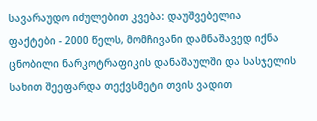სავარაუდო იძულებით კვება: დაუშვებელია
ფაქტები - 2000 წელს, მომჩივანი დამნაშავედ იქნა ცნობილი ნარკოტრაფიკის დანაშაულში და სასჯელის სახით შეეფარდა თექვსმეტი თვის ვადით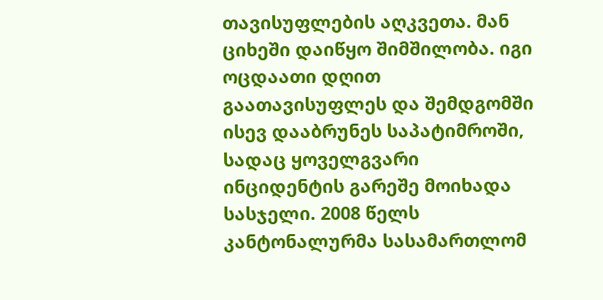თავისუფლების აღკვეთა. მან ციხეში დაიწყო შიმშილობა. იგი ოცდაათი დღით გაათავისუფლეს და შემდგომში ისევ დააბრუნეს საპატიმროში, სადაც ყოველგვარი ინციდენტის გარეშე მოიხადა სასჯელი. 2008 წელს კანტონალურმა სასამართლომ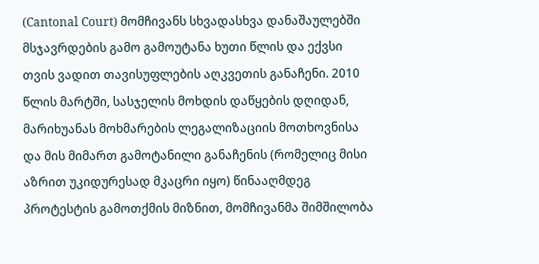(Cantonal Court) მომჩივანს სხვადასხვა დანაშაულებში მსჯავრდების გამო გამოუტანა ხუთი წლის და ექვსი თვის ვადით თავისუფლების აღკვეთის განაჩენი. 2010 წლის მარტში, სასჯელის მოხდის დაწყების დღიდან, მარიხუანას მოხმარების ლეგალიზაციის მოთხოვნისა და მის მიმართ გამოტანილი განაჩენის (რომელიც მისი აზრით უკიდურესად მკაცრი იყო) წინააღმდეგ პროტესტის გამოთქმის მიზნით, მომჩივანმა შიმშილობა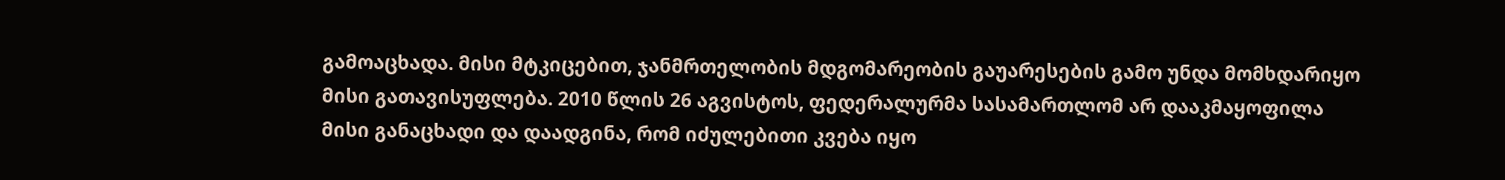გამოაცხადა. მისი მტკიცებით, ჯანმრთელობის მდგომარეობის გაუარესების გამო უნდა მომხდარიყო მისი გათავისუფლება. 2010 წლის 26 აგვისტოს, ფედერალურმა სასამართლომ არ დააკმაყოფილა მისი განაცხადი და დაადგინა, რომ იძულებითი კვება იყო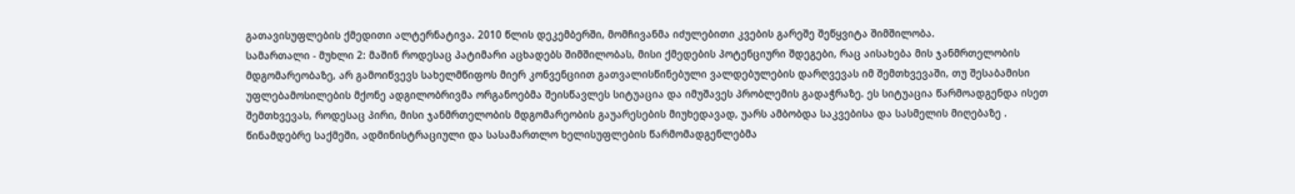გათავისუფლების ქმედითი ალტერნატივა. 2010 წლის დეკემბერში, მომჩივანმა იძულებითი კვების გარეშე შეწყვიტა შიმშილობა.
სამართალი - მუხლი 2: მაშინ როდესაც პატიმარი აცხადებს შიმშილობას, მისი ქმედების პოტენციური შდეგები, რაც აისახება მის ჯანმრთელობის მდგომარეობაზე, არ გამოიწვევს სახელმწიფოს მიერ კონვენციით გათვალისწინებული ვალდებულების დარღვევას იმ შემთხვევაში, თუ შესაბამისი უფლებამოსილების მქონე ადგილობრივმა ორგანოებმა შეისწავლეს სიტუაცია და იმუშავეს პრობლემის გადაჭრაზე. ეს სიტუაცია წარმოადგენდა ისეთ შემთხვევას, როდესაც პირი, მისი ჯანმრთელობის მდგომარეობის გაუარესების მიუხედავად, უარს ამბობდა საკვებისა და სასმელის მიღებაზე . წინამდებრე საქმეში, ადმინისტრაციული და სასამართლო ხელისუფლების წარმომადგენლებმა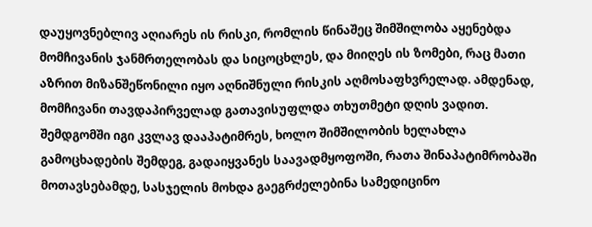დაუყოვნებლივ აღიარეს ის რისკი, რომლის წინაშეც შიმშილობა აყენებდა მომჩივანის ჯანმრთელობას და სიცოცხლეს, და მიიღეს ის ზომები, რაც მათი აზრით მიზანშეწონილი იყო აღნიშნული რისკის აღმოსაფხვრელად. ამდენად, მომჩივანი თავდაპირველად გათავისუფლდა თხუთმეტი დღის ვადით. შემდგომში იგი კვლავ დააპატიმრეს, ხოლო შიმშილობის ხელახლა გამოცხადების შემდეგ, გადაიყვანეს საავადმყოფოში, რათა შინაპატიმრობაში მოთავსებამდე, სასჯელის მოხდა გაეგრძელებინა სამედიცინო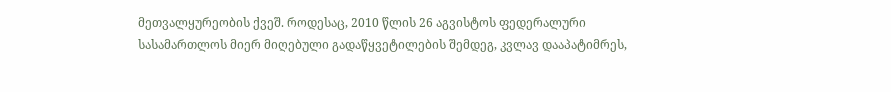მეთვალყურეობის ქვეშ. როდესაც, 2010 წლის 26 აგვისტოს ფედერალური სასამართლოს მიერ მიღებული გადაწყვეტილების შემდეგ, კვლავ დააპატიმრეს,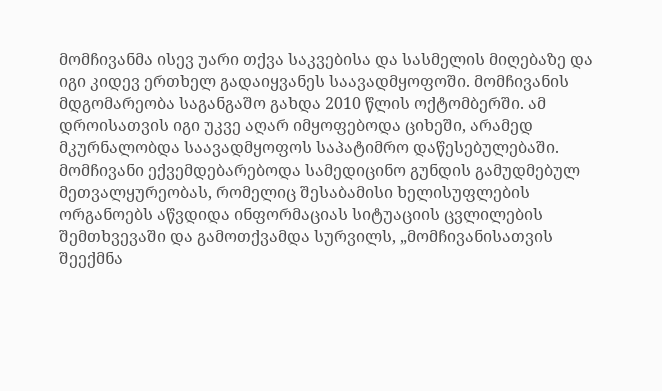მომჩივანმა ისევ უარი თქვა საკვებისა და სასმელის მიღებაზე და იგი კიდევ ერთხელ გადაიყვანეს საავადმყოფოში. მომჩივანის მდგომარეობა საგანგაშო გახდა 2010 წლის ოქტომბერში. ამ დროისათვის იგი უკვე აღარ იმყოფებოდა ციხეში, არამედ მკურნალობდა საავადმყოფოს საპატიმრო დაწესებულებაში. მომჩივანი ექვემდებარებოდა სამედიცინო გუნდის გამუდმებულ მეთვალყურეობას, რომელიც შესაბამისი ხელისუფლების ორგანოებს აწვდიდა ინფორმაციას სიტუაციის ცვლილების შემთხვევაში და გამოთქვამდა სურვილს, „მომჩივანისათვის შეექმნა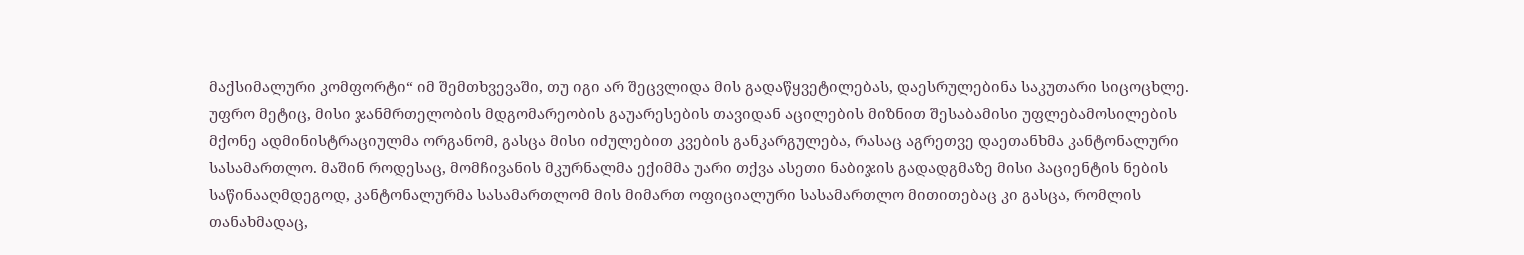მაქსიმალური კომფორტი“ იმ შემთხვევაში, თუ იგი არ შეცვლიდა მის გადაწყვეტილებას, დაესრულებინა საკუთარი სიცოცხლე. უფრო მეტიც, მისი ჯანმრთელობის მდგომარეობის გაუარესების თავიდან აცილების მიზნით შესაბამისი უფლებამოსილების მქონე ადმინისტრაციულმა ორგანომ, გასცა მისი იძულებით კვების განკარგულება, რასაც აგრეთვე დაეთანხმა კანტონალური სასამართლო. მაშინ როდესაც, მომჩივანის მკურნალმა ექიმმა უარი თქვა ასეთი ნაბიჯის გადადგმაზე მისი პაციენტის ნების საწინააღმდეგოდ, კანტონალურმა სასამართლომ მის მიმართ ოფიციალური სასამართლო მითითებაც კი გასცა, რომლის თანახმადაც,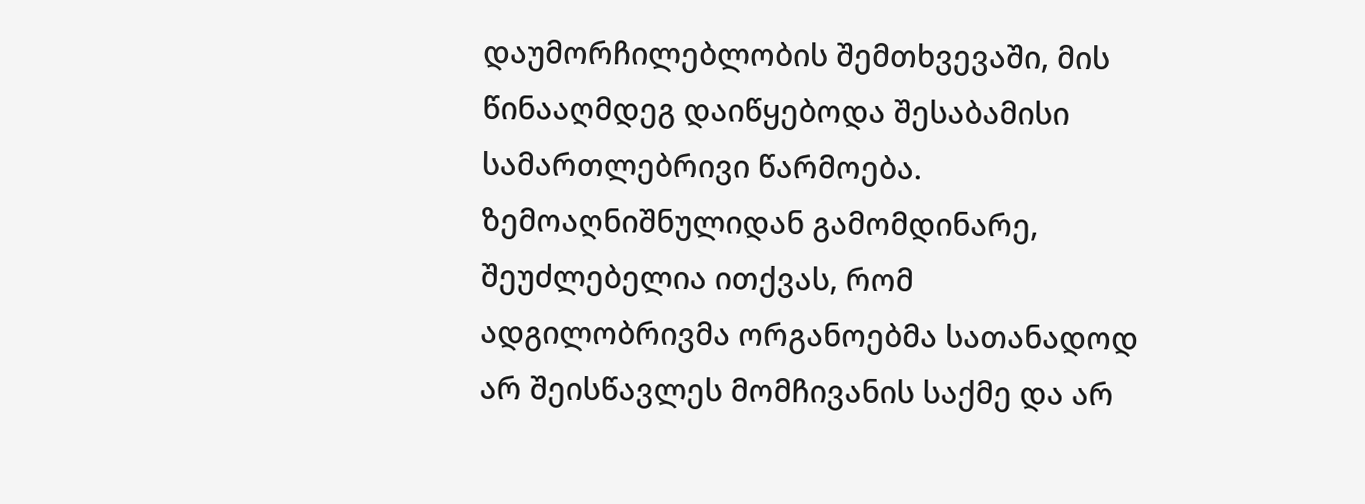დაუმორჩილებლობის შემთხვევაში, მის წინააღმდეგ დაიწყებოდა შესაბამისი სამართლებრივი წარმოება. ზემოაღნიშნულიდან გამომდინარე, შეუძლებელია ითქვას, რომ ადგილობრივმა ორგანოებმა სათანადოდ არ შეისწავლეს მომჩივანის საქმე და არ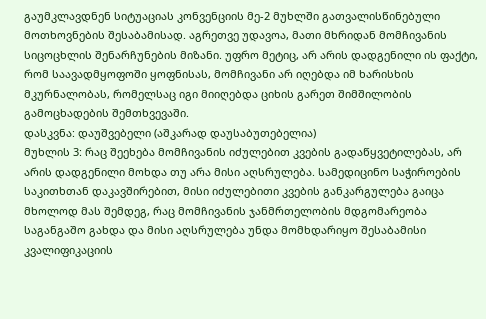გაუმკლავდნენ სიტუაციას კონვენციის მე-2 მუხლში გათვალისწინებული მოთხოვნების შესაბამისად. აგრეთვე უდავოა, მათი მხრიდან მომჩივანის სიცოცხლის შენარჩუნების მიზანი. უფრო მეტიც, არ არის დადგენილი ის ფაქტი, რომ საავადმყოფოში ყოფნისას, მომჩივანი არ იღებდა იმ ხარისხის მკურნალობას, რომელსაც იგი მიიღებდა ციხის გარეთ შიმშილობის გამოცხადების შემთხვევაში.
დასკვნა: დაუშვებელი (აშკარად დაუსაბუთებელია)
მუხლის 3: რაც შეეხება მომჩივანის იძულებით კვების გადაწყვეტილებას, არ არის დადგენილი მოხდა თუ არა მისი აღსრულება. სამედიცინო საჭიროების საკითხთან დაკავშირებით, მისი იძულებითი კვების განკარგულება გაიცა მხოლოდ მას შემდეგ, რაც მომჩივანის ჯანმრთელობის მდგომარეობა საგანგაშო გახდა და მისი აღსრულება უნდა მომხდარიყო შესაბამისი კვალიფიკაციის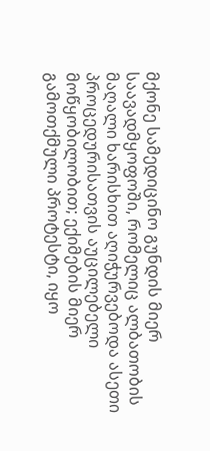მქონე სამედიცინო გუნდის მიერ საავადმყოფოში, რომელიც ალბათობის მაღალი ხარისხით აღიჭურვებოდა ასეთი პროცედურისათვის აუცილებელი მოწყობილობით; ექიმების მიერ გამოთქმული პროტესტი, იყო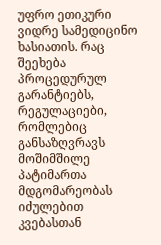უფრო ეთიკური ვიდრე სამედიცინო ხასიათის. რაც შეეხება პროცედურულ გარანტიებს, რეგულაციები, რომლებიც განსაზღვრავს მოშიმშილე პატიმართა მდგომარეობას იძულებით კვებასთან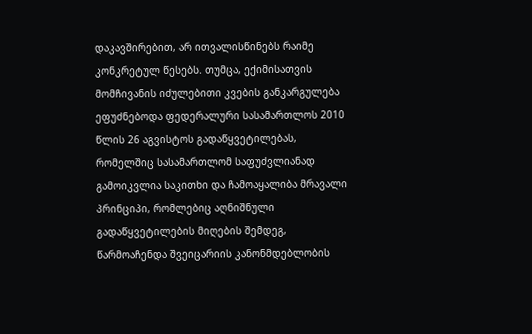დაკავშირებით, არ ითვალისწინებს რაიმე კონკრეტულ წესებს. თუმცა, ექიმისათვის მომჩივანის იძულებითი კვების განკარგულება ეფუძნებოდა ფედერალური სასამართლოს 2010 წლის 26 აგვისტოს გადაწყვეტილებას, რომელშიც სასამართლომ საფუძვლიანად გამოიკვლია საკითხი და ჩამოაყალიბა მრავალი პრინციპი, რომლებიც აღნიშნული გადაწყვეტილების მიღების შემდეგ, წარმოაჩენდა შვეიცარიის კანონმდებლობის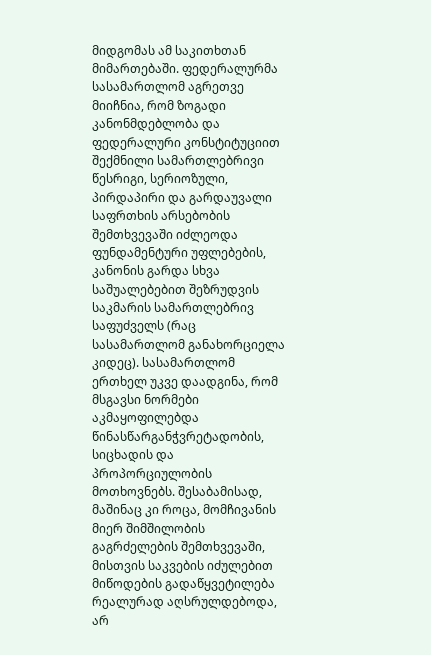მიდგომას ამ საკითხთან მიმართებაში. ფედერალურმა სასამართლომ აგრეთვე მიიჩნია, რომ ზოგადი კანონმდებლობა და ფედერალური კონსტიტუციით შექმნილი სამართლებრივი წესრიგი, სერიოზული, პირდაპირი და გარდაუვალი საფრთხის არსებობის შემთხვევაში იძლეოდა ფუნდამენტური უფლებების, კანონის გარდა სხვა საშუალებებით შეზრუდვის საკმარის სამართლებრივ საფუძველს (რაც სასამართლომ განახორციელა კიდეც). სასამართლომ ერთხელ უკვე დაადგინა, რომ მსგავსი ნორმები აკმაყოფილებდა წინასწარგანჭვრეტადობის, სიცხადის და პროპორციულობის მოთხოვნებს. შესაბამისად, მაშინაც კი როცა, მომჩივანის მიერ შიმშილობის გაგრძელების შემთხვევაში, მისთვის საკვების იძულებით მიწოდების გადაწყვეტილება რეალურად აღსრულდებოდა, არ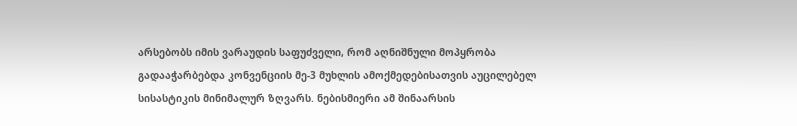არსებობს იმის ვარაუდის საფუძველი, რომ აღნიშნული მოპყრობა გადააჭარბებდა კონვენციის მე-3 მუხლის ამოქმედებისათვის აუცილებელ სისასტიკის მინიმალურ ზღვარს. ნებისმიერი ამ შინაარსის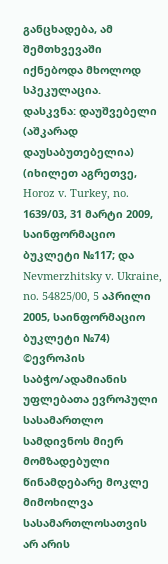განცხადება, ამ შემთხვევაში იქნებოდა მხოლოდ სპეკულაცია.
დასკვნა: დაუშვებელი (აშკარად დაუსაბუთებელია)
(იხილეთ აგრეთვე, Horoz v. Turkey, no. 1639/03, 31 მარტი 2009, საინფორმაციო ბუკლეტი №117; და Nevmerzhitsky v. Ukraine, no. 54825/00, 5 აპრილი 2005, საინფორმაციო ბუკლეტი №74)
©ევროპის საბჭო/ადამიანის უფლებათა ევროპული სასამართლო
სამდივნოს მიერ მომზადებული წინამდებარე მოკლე მიმოხილვა
სასამართლოსათვის არ არის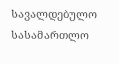სავალდებულო
სასამართლო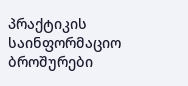პრაქტიკის საინფორმაციო ბროშურები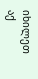იხილეთ აქ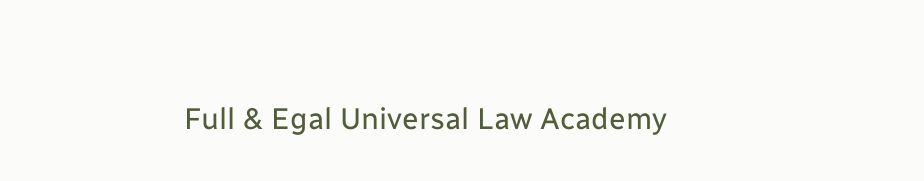Full & Egal Universal Law Academy